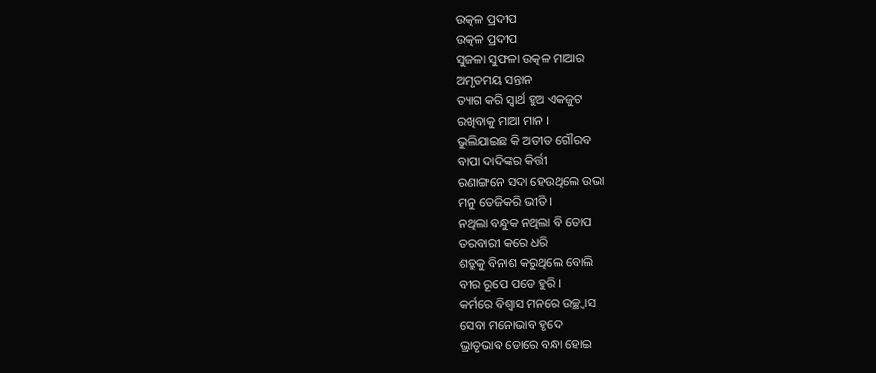ଉତ୍କଳ ପ୍ରଦୀପ
ଉତ୍କଳ ପ୍ରଦୀପ
ସୁଜଳା ସୁଫଳା ଉତ୍କଳ ମାଆର
ଅମୃତମୟ ସନ୍ତାନ
ତ୍ୟାଗ କରି ସ୍ୱାର୍ଥ ହୁଅ ଏକଜୁଟ
ରଖିବାକୁ ମାଆ ମାନ ।
ଭୁଲିଯାଇଛ କି ଅତୀତ ଗୌରବ
ବାପା ଦାଦିଙ୍କର କିର୍ତ୍ତୀ
ରଣାଙ୍ଗନେ ସଦା ହେଉଥିଲେ ଉଭା
ମନୁ ତେଜିକରି ଭୀତି ।
ନଥିଲା ବନ୍ଧୁକ ନଥିଲା ବି ତୋପ
ତରବାରୀ କରେ ଧରି
ଶତ୍ରୁକୁ ବିନାଶ କରୁଥିଲେ ବୋଲି
ବୀର ରୂପେ ପଡେ ହୁରି ।
କର୍ମରେ ବିଶ୍ୱାସ ମନରେ ଉଚ୍ଛ୍ୱାସ
ସେବା ମନୋଭାବ ହୃଦେ
ଭ୍ରାତୃଭାଵ ଡୋରେ ବନ୍ଧା ହୋଇ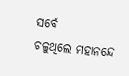ସର୍ବେ
ଚଳୁଥିଲେ ମହାନନ୍ଦେ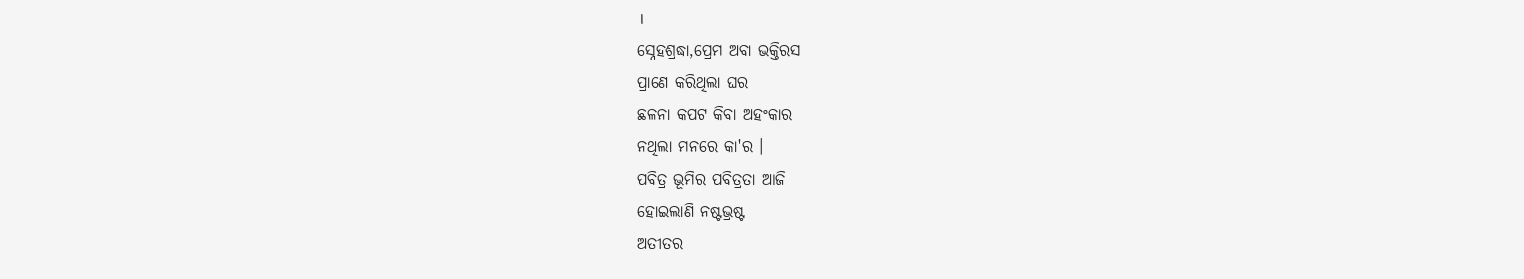।
ସ୍ନେହଶ୍ରଦ୍ଧା,ପ୍ରେମ ଅବା ଭକ୍ତିରସ
ପ୍ରାଣେ କରିଥିଲା ଘର
ଛଳନା କପଟ କିବା ଅହଂକାର
ନଥିଲା ମନରେ କା'ର ।
ପବିତ୍ର ଭୂମିର ପବିତ୍ରତା ଆଜି
ହୋଇଲାଣି ନଷ୍ଟଭ୍ରଷ୍ଟ
ଅତୀତର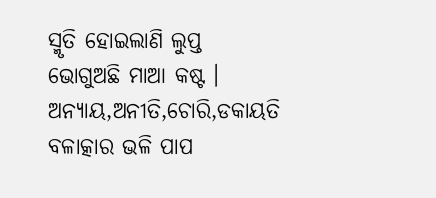ସ୍ମୃତି ହୋଇଲାଣି ଲୁପ୍ତ
ଭୋଗୁଅଛି ମାଆ କଷ୍ଟ ।
ଅନ୍ୟାୟ,ଅନୀତି,ଚୋରି,ଡକାୟତି
ବଳାତ୍କାର ଭଳି ପାପ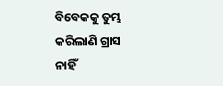ବିବେକକୁ ତୁମ୍ଭ କରିଲାଣି ଗ୍ରାସ
ନାହିଁ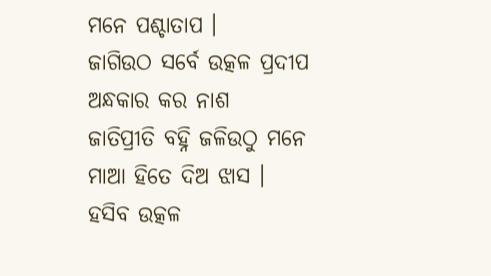ମନେ ପଶ୍ଚାତାପ ।
ଜାଗିଉଠ ସର୍ବେ ଉତ୍କଳ ପ୍ରଦୀପ
ଅନ୍ଧକାର କର ନାଶ
ଜାତିପ୍ରୀତି ବହ୍ନି ଜଳିଉଠୁ ମନେ
ମାଆ ହିତେ ଦିଅ ଝାସ ।
ହସିବ ଉତ୍କଳ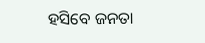ହସିବେ ଜନତା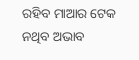ରହିବ ମାଆର ଟେକ
ନଥିବ ଅଭାବ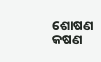ଶୋଷଣ କଷଣ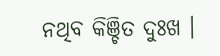ନଥିବ କିଞ୍ଚିତ ଦୁଃଖ ।